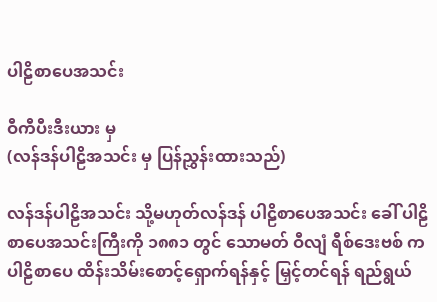ပါဠိစာပေအသင်း

ဝီကီပီးဒီးယား မှ
(လန်ဒန်ပါဠိအသင်း မှ ပြန်ညွှန်းထားသည်)

လန်ဒန်ပါဠိအသင်း သို့မဟုတ်လန်ဒန် ပါဠိစာပေအသင်း ခေါ် ပါဠိစာပေအသင်းကြီးကို ၁၈၈၁ တွင် သောမတ် ဝီလျံ ရီစ်ဒေးဗစ် က ပါဠိစာပေ ထိန်းသိမ်းစောင့်ရှောက်ရန်နှင့် မြှင့်တင်ရန် ရည်ရွယ်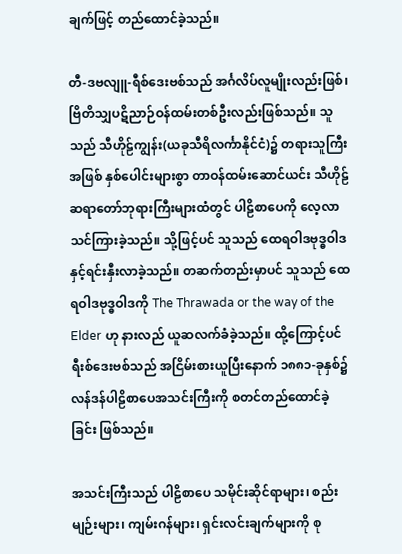ချက်ဖြင့် တည်ထောင်ခဲ့သည်။

တီ-ဒဗလျူ-ရီစ်ဒေးဗစ်သည် အင်္ဂလိပ်လူမျိုးလည်းဖြစ်၊ ဗြိတိသျှပဋိညာဉ်ဝန်ထမ်းတစ်ဦးလည်းဖြစ်သည်။ သူသည် သီဟိုဠ်ကျွန်း(ယခုသီရိလင်္ကာနိုင်ငံ)၌ တရားသူကြီးအဖြစ် နှစ်ပေါင်းများစွာ တာဝန်ထမ်းဆောင်ယင်း သီဟိုဠ်ဆရာတော်ဘုရားကြီးများထံတွင် ပါဠိစာပေကို လေ့လာသင်ကြားခဲ့သည်။ သို့ဖြင့်ပင် သူသည် ထေရဝါဒဗုဒ္ဓဝါဒနှင့်ရင်းနှီးလာခဲ့သည်။ တဆက်တည်းမှာပင် သူသည် ထေရဝါဒဗုဒ္ဓဝါဒကို The Thrawada or the way of the Elder ဟု နားလည် ယူဆလက်ခံခဲ့သည်။ ထို့ကြောင့်ပင် ရီးစ်ဒေးဗစ်သည် အငြိမ်းစားယူပြီးနောက် ၁၈၈၁-ခုနှစ်၌လန်ဒန်ပါဠိစာပေအသင်းကြီးကို စတင်တည်ထောင်ခဲ့ခြင်း ဖြစ်သည်။

အသင်းကြီးသည် ပါဠိစာပေ သမိုင်းဆိုင်ရာများ၊ စည်းမျဉ်းများ၊ ကျမ်းဂန်များ၊ ရှင်းလင်းချက်များကို စု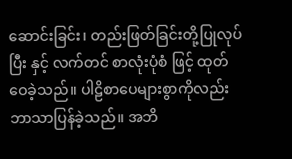ဆောင်းခြင်း၊ တည်းဖြတ်ခြင်းတို့ပြုလုပ်ပြီး နှင့် လက်တင် စာလုံးပုံစံ ဖြင့် ထုတ်ဝေခဲ့သည်။ ပါဠိစာပေများစွာကိုလည်း ဘာသာပြန်ခဲ့သည်။ အဘိ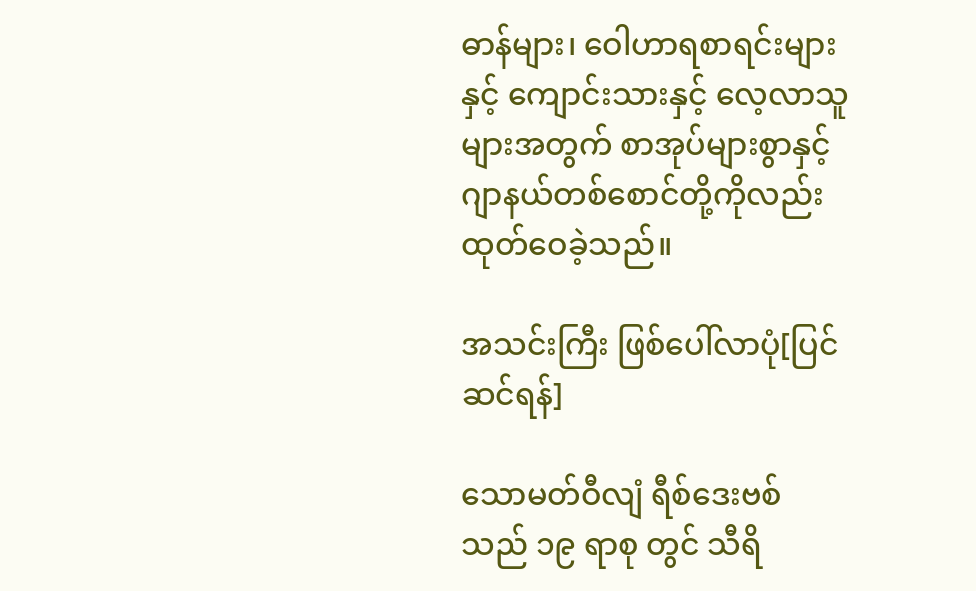ဓာန်များ၊ ဝေါဟာရစာရင်းများနှင့် ကျောင်းသားနှင့် လေ့လာသူများအတွက် စာအုပ်များစွာနှင့် ဂျာနယ်တစ်စောင်တို့ကိုလည်း ထုတ်ဝေခဲ့သည်။

အသင်းကြီး ဖြစ်ပေါ်လာပုံ[ပြင်ဆင်ရန်]

သောမတ်ဝီလျံ ရီစ်ဒေးဗစ် သည် ၁၉ ရာစု တွင် သီရိ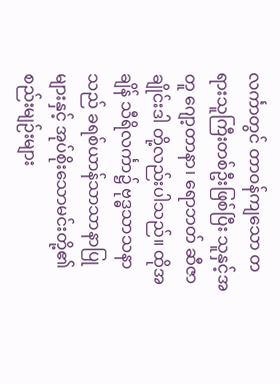လင်္ကာတွင် တာဝန်ကျသော တရားသူကြီးတစ်ဦးဖြစ်ပြီး သူနှင့်အတူ ဂျော့တာနာ၊ ရောဘတ် ဆီဇာ ချိုင်းဒါ တို့လည်းပါသည်။ ထိုအချိန် သီရိလင်္ကာ၌ ဗုဒ္ဓသာသနာသည် ခရစ်ယာန်သာသာနာပြုများနှင့် အုပ်စိုးသောမင်းတို့၏ စည်းမျဉ်းများ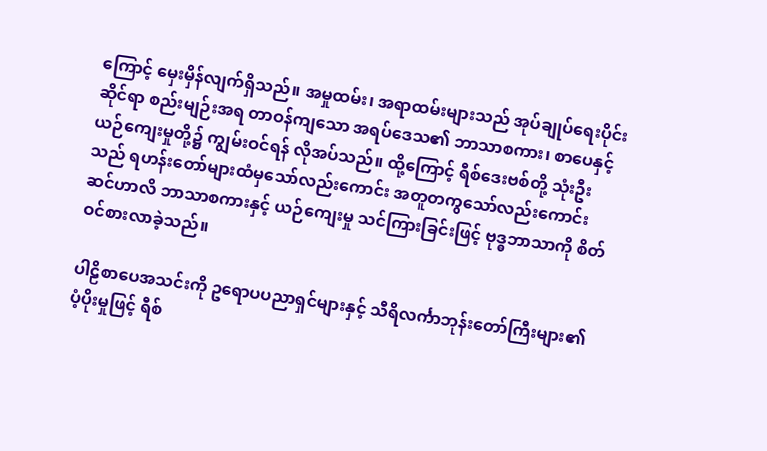ကြောင့် မှေးမှိန်လျက်ရှိသည်။ အမှုထမ်း၊ အရာထမ်းများသည် အုပ်ချုပ်ရေးပိုင်းဆိုင်ရာ စည်းမျဉ်းအရ တာဝန်ကျသော အရပ်ဒေသ၏ ဘာသာစကား၊ စာပေနှင့် ယဉ်ကျေးမှုတို့၌ ကျွမ်းဝင်ရန် လိုအပ်သည်။ ထို့ကြောင့် ရီစ်ဒေးဗစ်တို့ သုံးဦးသည် ရဟန်းတော်များထံမှသော်လည်းကောင်း အတူတကွသော်လည်းကောင်း ဆင်ဟာလိ ဘာသာစကားနှင့် ယဉ်ကျေးမှု သင်ကြားခြင်းဖြင့် ဗုဒ္ဓဘာသာကို စိတ်ဝင်စားလာခဲ့သည်။

ပါဠိစာပေအသင်းကို ဥရောပပညာရှင်များနှင့် သီရိလင်္ကာဘုန်းတော်ကြီးများ၏ ပံ့ပိုးမှုဖြင့် ရီစ်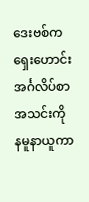ဒေးဗစ်က ရှေးဟောင်းအင်္ဂလိပ်စာအသင်းကို နမူနာယူကာ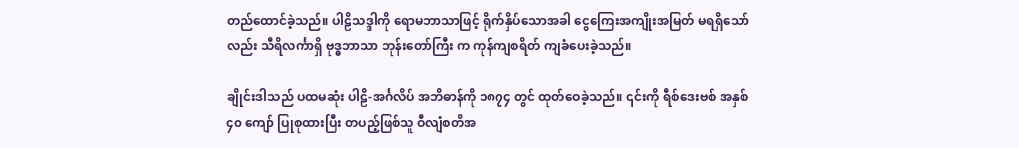တည်ထောင်ခဲ့သည်။ ပါဠိသဒ္ဒါကို ရောမဘာသာဖြင့် ရိုက်နှိပ်သောအခါ ငွေကြေးအကျိုးအမြတ် မရရှိသော်လည်း သီရိလင်္ကာရှိ ဗုဒ္ဓဘာသာ ဘုန်းတော်ကြီး က ကုန်ကျစရိတ် ကျခံပေးခဲ့သည်။

ချိုင်းဒါသည် ပထမဆုံး ပါဠိ-အင်္ဂလိပ် အဘိဓာန်ကို ၁၈၇၄ တွင် ထုတ်ဝေခဲ့သည်။ ၎င်းကို ရီစ်ဒေးဗစ် အနှစ် ၄၀ ကျော် ပြုစုထားပြီး တပည့်ဖြစ်သူ ဝီလျံစတိအ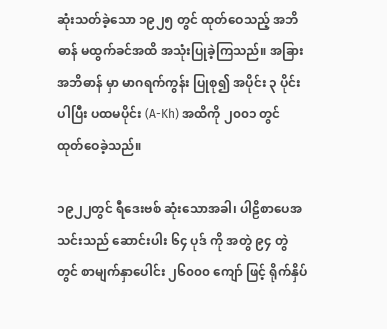ဆုံးသတ်ခဲ့သော ၁၉၂၅ တွင် ထုတ်ဝေသည့် အဘိဓာန် မထွက်ခင်အထိ အသုံးပြုခဲ့ကြသည်။ အခြားအဘိဓာန် မှာ မာဂရက်ကွန်း ပြုစု၍ အပိုင်း ၃ ပိုင်းပါပြီး ပထမပိုင်း (A-Kh) အထိကို ၂၀၀၁ တွင် ထုတ်ဝေခဲ့သည်။

၁၉၂၂တွင် ရီဒေးဗစ် ဆုံးသောအခါ၊ ပါဠိစာပေအသင်းသည် ဆောင်းပါး ၆၄ ပုဒ် ကို အတွဲ ၉၄ တွဲတွင် စာမျက်နှာပေါင်း ၂၆၀၀၀ ကျော် ဖြင့် ရိုက်နှိပ်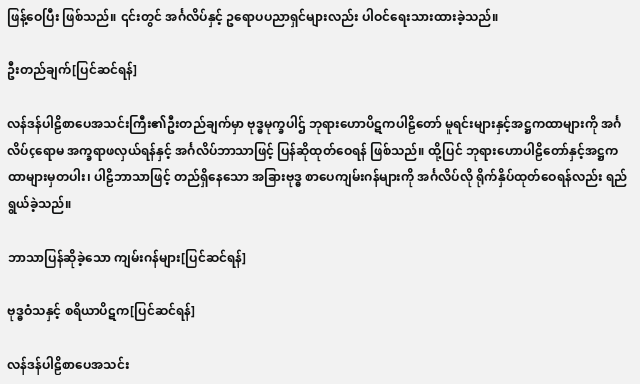ဖြန့်ဝေပြီး ဖြစ်သည်။ ၎င်းတွင် အင်္ဂလိပ်နှင့် ဥရောပပညာရှင်များလည်း ပါဝင်ရေးသားထားခဲ့သည်။

ဦးတည်ချက်[ပြင်ဆင်ရန်]

လန်ဒန်ပါဠိစာပေအသင်းကြီး၏ဦးတည်ချက်မှာ ဗုဒ္ဓမုက္ခပါဌ် ဘုရားဟောပိဋကပါဠိတော် မူရင်းများနှင့်အဋ္ဌကထာများကို အင်္ဂလိပ်çရောမ အက္ခရာဖလှယ်ရန်နှင့် အင်္ဂလိပ်ဘာသာဖြင့် ပြန်ဆိုထုတ်ဝေရန် ဖြစ်သည်။ ထို့ပြင် ဘုရားဟောပါဠိတော်နှင့်အဋ္ဌကထာများမှတပါး၊ ပါဠိဘာသာဖြင့် တည်ရှိနေသော အခြားဗုဒ္ဓ စာပေကျမ်းဂန်များကို အင်္ဂလိပ်လို ရိုက်နှိပ်ထုတ်ဝေရန်လည်း ရည်ရွယ်ခဲ့သည်။

ဘာသာပြန်ဆိုခဲ့သော ကျမ်းဂန်များ[ပြင်ဆင်ရန်]

ဗုဒ္ဓဝံသနှင့် စရိယာပိဋက[ပြင်ဆင်ရန်]

လန်ဒန်ပါဠိစာပေအသင်း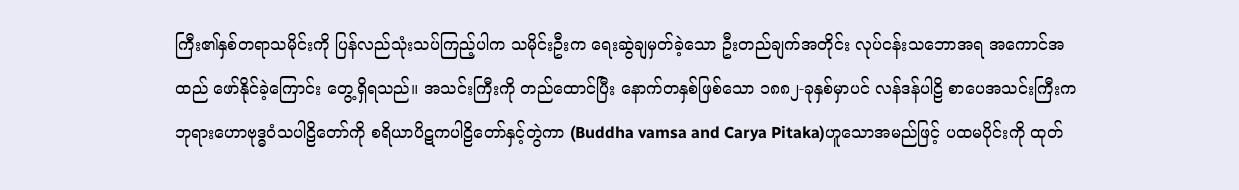ကြီး၏နှစ်တရာသမိုင်းကို ပြန်လည်သုံးသပ်ကြည့်ပါက သမိုင်းဦးက ရေးဆွဲချမှတ်ခဲ့သော ဦးတည်ချက်အတိုင်း လုပ်ငန်းသဘောအရ အကောင်အထည် ဖော်နိုင်ခဲ့ကြောင်း တွေ့ရှိရသည်။ အသင်းကြီးကို တည်ထောင်ပြီး နောက်တနှစ်ဖြစ်သော ၁၈၈၂-ခုနှစ်မှာပင် လန်ဒန်ပါဠိ စာပေအသင်းကြီးက ဘုရားဟောဗုဒ္ဓဝံသပါဠိတော်ကို စရိယာပိဋကပါဠိတော်နှင့်တွဲကာ (Buddha vamsa and Carya Pitaka)ဟူသောအမည်ဖြင့် ပထမပိုင်းကို ထုတ်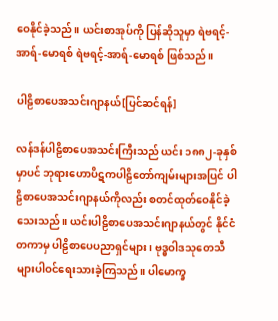ဝေနိုင်ခဲ့သည်။ ယင်းစာအုပ်ကို ပြန်ဆိုသူမှာ ရဲဗရင့်-အာရ်-မောရစ် ရဲဗရင့်-အာရ်-မောရစ် ဖြစ်သည်။

ပါဠိစာပေအသင်းဂျာနယ်[ပြင်ဆင်ရန်]

လန်ဒန်ပါဠိစာပေအသင်းကြီးသည် ယင်း ၁၈၈၂-ခုနှစ်မှာပင် ဘုရားဟောပိဋကပါဠိတော်ကျမ်းများအပြင် ပါဠိစာပေအသင်းဂျာနယ်ကိုလည်း စတင်ထုတ်ဝေနိုင်ခဲ့ သေးသည်။ ယင်းပါဠိစာပေအသင်းဂျာနယ်တွင် နိုင်ငံတကာမှ ပါဠိစာပေပညာရှင်များ၊ ဗုဒ္ဓဝါဒသုတေသီများပါဝင်ရေးသားခဲ့ကြသည်။ ပါမောက္ခ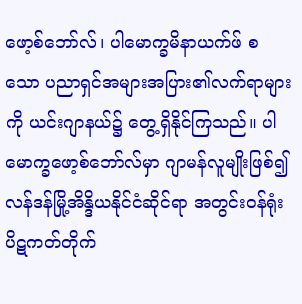ဖော့စ်ဘော်လ်၊ ပါမောက္ခမိနာယက်ဖ် စသော ပညာရှင်အများအပြား၏လက်ရာများကို ယင်းဂျာနယ်၌ တွေ့ရှိနိုင်ကြသည်။ ပါမောက္ခဖော့စ်ဘော်လ်မှာ ဂျာမန်လူမျိုးဖြစ်၍ လန်ဒန်မြို့အိန္ဒိယနိုင်ငံဆိုင်ရာ အတွင်းဝန်ရုံး ပိဋကတ်တိုက်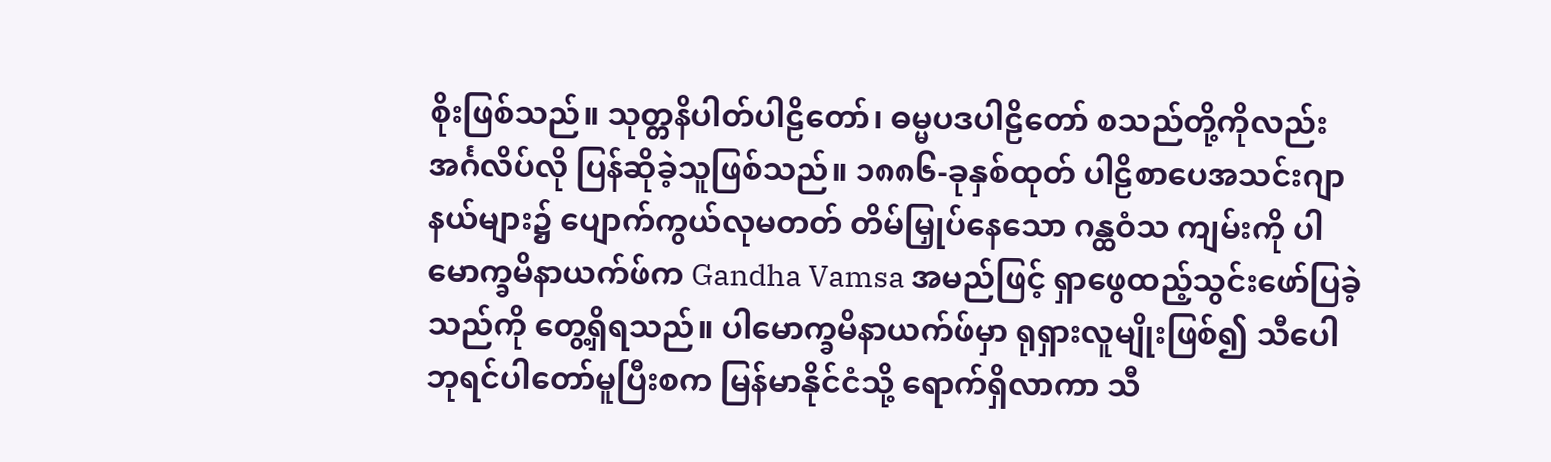စိုးဖြစ်သည်။ သုတ္တနိပါတ်ပါဠိတော်၊ ဓမ္မပဒပါဠိတော် စသည်တို့ကိုလည်းအင်္ဂလိပ်လို ပြန်ဆိုခဲ့သူဖြစ်သည်။ ၁၈၈၆-ခုနှစ်ထုတ် ပါဠိစာပေအသင်းဂျာနယ်များ၌ ပျောက်ကွယ်လုမတတ် တိမ်မြှုပ်နေသော ဂန္ထဝံသ ကျမ်းကို ပါမောက္ခမိနာယက်ဖ်က Gandha Vamsa အမည်ဖြင့် ရှာဖွေထည့်သွင်းဖော်ပြခဲ့သည်ကို တွေ့ရှိရသည်။ ပါမောက္ခမိနာယက်ဖ်မှာ ရုရှားလူမျိုးဖြစ်၍ သီပေါဘုရင်ပါတော်မူပြီးစက မြန်မာနိုင်ငံသို့ ရောက်ရှိလာကာ သီ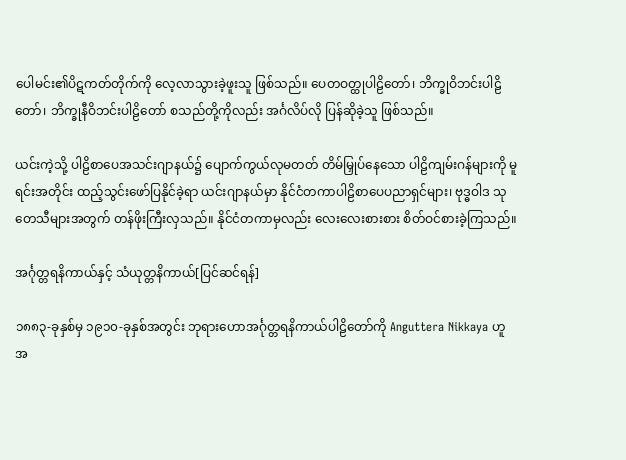ပေါမင်း၏ပိဋကတ်တိုက်ကို လေ့လာသွားခဲ့ဖူးသူ ဖြစ်သည်။ ပေတဝတ္ထုပါဠိတော်၊ ဘိက္ခုဝိဘင်းပါဠိတော်၊ ဘိက္ခုနီဝိဘင်းပါဠိတော် စသည်တို့ကိုလည်း အင်္ဂလိပ်လို ပြန်ဆိုခဲ့သူ ဖြစ်သည်။

ယင်းကဲ့သို့ ပါဠိစာပေအသင်းဂျာနယ်၌ ပျောက်ကွယ်လုမတတ် တိမ်မြှုပ်နေသော ပါဠိကျမ်းဂန်များကို မူရင်းအတိုင်း ထည့်သွင်းဖော်ပြနိုင်ခဲ့ရာ ယင်းဂျာနယ်မှာ နိုင်ငံတကာပါဠိစာပေပညာရှင်များ၊ ဗုဒ္ဓဝါဒ သုတေသီများအတွက် တန်ဖိုးကြီးလှသည်။ နိုင်ငံတကာမှလည်း လေးလေးစားစား စိတ်ဝင်စားခဲ့ကြသည်။

အင်္ဂုတ္တရနိကာယ်နှင့် သံယုတ္တနိကာယ်[ပြင်ဆင်ရန်]

၁၈၈၃-ခုနှစ်မှ ၁၉၁၀-ခုနှစ်အတွင်း ဘုရားဟောအင်္ဂုတ္တရနိကာယ်ပါဠိတော်ကို Anguttera Nikkaya ဟူ အ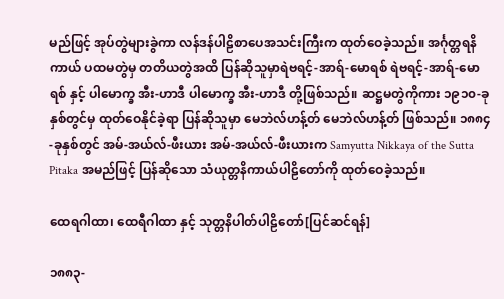မည်ဖြင့် အုပ်တွဲများခွဲကာ လန်ဒန်ပါဠိစာပေအသင်းကြီးက ထုတ်ဝေခဲ့သည်။ အင်္ဂုတ္တရနိကာယ် ပထမတွဲမှ တတိယတွဲအထိ ပြန်ဆိုသူမှာရဲဗရင့်-အာရ်-မောရစ် ရဲဗရင့်-အာရ်-မောရစ် နှင့် ပါမောက္ခ အီး-ဟာဒီ ပါမောက္ခ အီး-ဟာဒီ တို့ဖြစ်သည်။ ဆဋ္ဌမတွဲကိုကား ၁၉၁၀-ခုနှစ်တွင်မှ ထုတ်ဝေနိုင်ခဲ့ရာ ပြန်ဆိုသူမှာ မေဘဲလ်ဟန့်တ် မေဘဲလ်ဟန့်တ် ဖြစ်သည်။ ၁၈၈၄-ခုနှစ်တွင် အမ်-အယ်လ်-ဖီးယား အမ်-အယ်လ်-ဖီးယားက Samyutta Nikkaya of the Sutta Pitaka အမည်ဖြင့် ပြန်ဆိုသော သံယုတ္တနိကာယ်ပါဠိတော်ကို ထုတ်ဝေခဲ့သည်။

ထေရဂါထာ၊ ထေရီဂါထာ နှင့် သုတ္တနိပါတ်ပါဠိတော်[ပြင်ဆင်ရန်]

၁၈၈၃-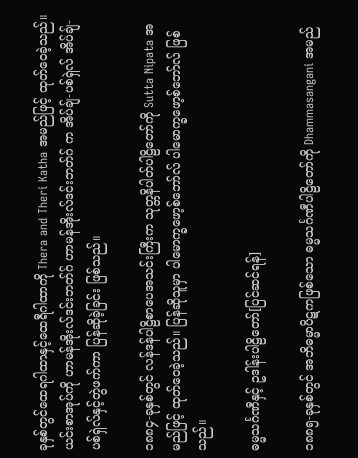ခုနှစ်တွင်ထေရဂါထာနှင့်ထေရီဂါထာကို Thera and Theri Katha အမည်ဖြင့် ထုတ်ဝေခဲ့သည်။ ယင်းစာအုပ်ကို ဟာမန်အိုးလ်ဒင်းဘတ်ဂ် ဟာမန်အိုးလ်ဒင်းဘတ်ဂ် က အိပ်ချ်-ပစ်ရှဲလ် အိပ်ချ်-ပစ်ရှဲလ်နှင့်တွဲဖက်ကာ ပြန်ဆိုခဲ့ခြင်း ဖြစ်သည်။

၁၈၈၄-ခုနှစ်တွင် လန်ဒန်ပါဠိစာပေအသင်းကြီးက သုတ္တနိပါတ်ပါဠိတော်ကို Sutta Nipata အမည်ဖြင့် ထုတ်ဝေခဲ့သည်။ ပြန်ဆိုသူမှာ ပါမောက္ခဖော့စ်ဘော်လ် ပါမောက္ခဖော့စ်ဘော်လ် ဖြစ်သည်။

ဓမ္မသင်္ဂဏီနှင့် ဥဒါန်းပါဠိတော်[ပြင်ဆင်ရန်]

၁၈၈၅-ခုနှစ်တွင် အဘိဓမ္မာပိဋကဖြစ်သော ဓမ္မသင်္ဂဏီပါဠိတော်ကို Dhammasangani အမည်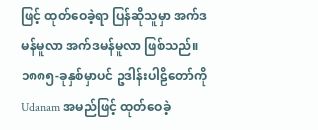ဖြင့် ထုတ်ဝေခဲ့ရာ ပြန်ဆိုသူမှာ အက်ဒမန်မူလာ အက်ဒမန်မူလာ ဖြစ်သည်။ ၁၈၈၅-ခုနှစ်မှာပင် ဥဒါန်းပါဠိတော်ကို Udanam အမည်ဖြင့် ထုတ်ဝေခဲ့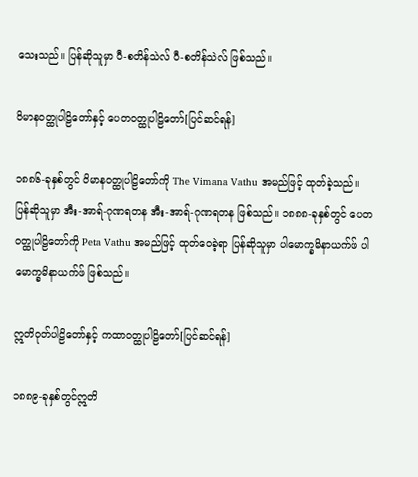သေးသည်။ ပြန်ဆိုသူမှာ ပီ-စတိန်သဲလ် ပီ-စတိန်သဲလ် ဖြစ်သည်။

ဝိမာနဝတ္ထုပါဠိတော်နှင့် ပေတဝတ္ထုပါဠိတော်[ပြင်ဆင်ရန်]

၁၈၈၆-ခုနှစ်တွင် ဝိမာနဝတ္ထုပါဠိတော်ကို The Vimana Vathu အမည်ဖြင့် ထုတ်ခဲ့သည်။ ပြန်ဆိုသူမှာ အီး-အာရ်-ဂုဏရတန အီး-အာရ်-ဂုဏရတန ဖြစ်သည်။ ၁၈၈၈-ခုနှစ်တွင် ပေတဝတ္ထုပါဠိတော်ကို Peta Vathu အမည်ဖြင့် ထုတ်ဝေခဲ့ရာ ပြန်ဆိုသူမှာ ပါမောက္ခမိနာယက်ဖ် ပါမောက္ခမိနာယက်ဖ် ဖြစ်သည်။

ဣတိဝုတ်ပါဠိတော်နှင့် ကထာဝတ္ထုပါဠိတော်[ပြင်ဆင်ရန်]

၁၈၈၉-ခုနှစ်တွင်ဣတိ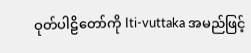ဝုတ်ပါဠိတော်ကို Iti-vuttaka အမည်ဖြင့်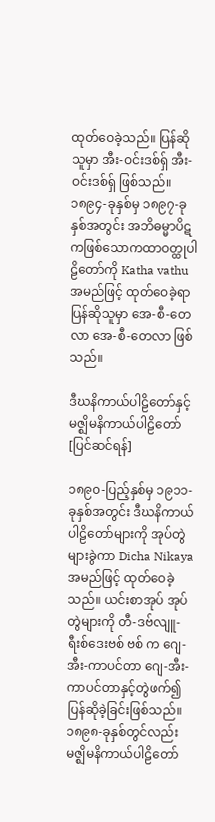ထုတ်ဝေခဲ့သည်။ ပြန်ဆိုသူမှာ အီး-ဝင်းဒစ်ရှ် အီး-ဝင်းဒစ်ရှ် ဖြစ်သည်။ ၁၈၉၄-ခုနှစ်မှ ၁၈၉၇-ခုနှစ်အတွင်း အဘိဓမ္မာပိဋကဖြစ်သောကထာဝတ္ထုပါဠိတော်ကို Katha vathu အမည်ဖြင့် ထုတ်ဝေခဲ့ရာ ပြန်ဆိုသူမှာ အေ-စီ-တေလာ အေ-စီ-တေလာ ဖြစ်သည်။

ဒီဃနိကာယ်ပါဠိတော်နှင့် မဇ္ဈိမနိကာယ်ပါဠိတော်[ပြင်ဆင်ရန်]

၁၈၉၀-ပြည့်နှစ်မှ ၁၉၁၁-ခုနှစ်အတွင်း ဒီဃနိကာယ်ပါဠိတော်များကို အုပ်တွဲများခွဲကာ Dicha Nikaya အမည်ဖြင့် ထုတ်ဝေခဲ့သည်။ ယင်းစာအုပ် အုပ်တွဲများကို တီ-ဒဗ်လျူ-ရီးစ်ဒေးဗစ် ဗစ် က ဂျေ-အီး-ကာပင်တာ ဂျေ-အီး-ကာပင်တာနှင့်တွဲဖက်၍ ပြန်ဆိုခဲ့ခြင်းဖြစ်သည်။ ၁၈၉၈-ခုနှစ်တွင်လည်း မဇ္ဈိမနိကာယ်ပါဠိတော်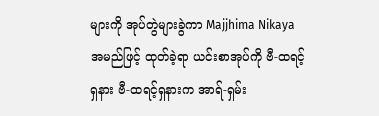များကို အုပ်တွဲများခွဲကာ Majjhima Nikaya အမည်ဖြင့် ထုတ်ခဲ့ရာ ယင်းစာအုပ်ကို ဗီ-ထရင့်ရှနား ဗီ-ထရင့်ရှနားက အာရ်-ရှမ်း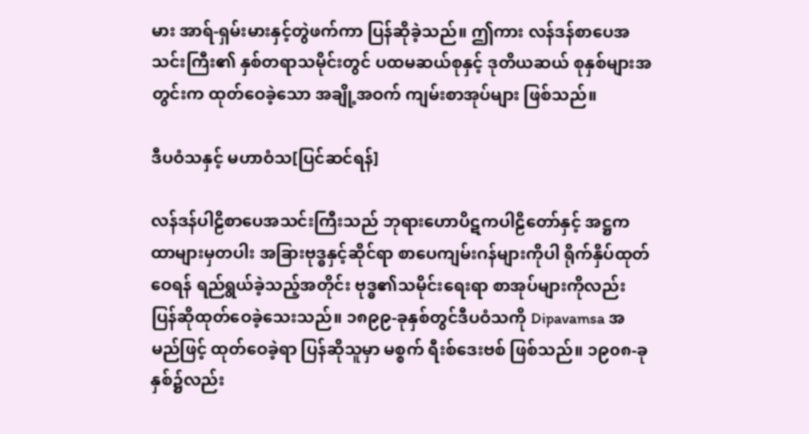မား အာရ်-ရှမ်းမားနှင့်တွဲဖက်ကာ ပြန်ဆိုခဲ့သည်။ ဤကား လန်ဒန်စာပေအသင်းကြီး၏ နှစ်တရာသမိုင်းတွင် ပထမဆယ်စုနှင့် ဒုတိယဆယ် စုနှစ်များအတွင်းက ထုတ်ဝေခဲ့သော အချို့အဝက် ကျမ်းစာအုပ်များ ဖြစ်သည်။

ဒီပဝံသနှင့် မဟာဝံသ[ပြင်ဆင်ရန်]

လန်ဒန်ပါဠိစာပေအသင်းကြီးသည် ဘုရားဟောပိဋကပါဠိတော်နှင့် အဋ္ဌကထာများမှတပါး အခြားဗုဒ္ဓနှင့်ဆိုင်ရာ စာပေကျမ်းဂန်များကိုပါ ရိုက်နှိပ်ထုတ်ဝေရန် ရည်ရွယ်ခဲ့သည့်အတိုင်း ဗုဒ္ဓ၏သမိုင်းရေးရာ စာအုပ်များကိုလည်း ပြန်ဆိုထုတ်ဝေခဲ့သေးသည်။ ၁၈၉၉-ခုနှစ်တွင်ဒီပဝံသကို Dipavamsa အမည်ဖြင့် ထုတ်ဝေခဲ့ရာ ပြန်ဆိုသူမှာ မစ္စက် ရီးစ်ဒေးဗစ် ဖြစ်သည်။ ၁၉၀၈-ခုနှစ်၌လည်း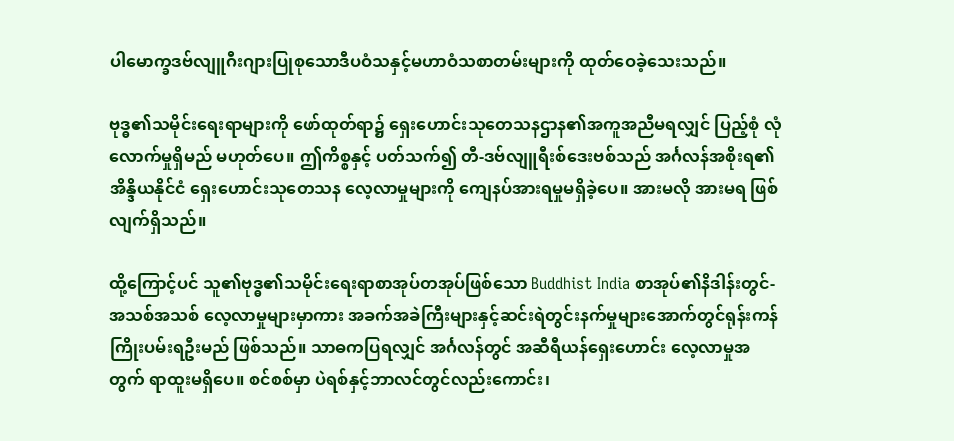ပါမောက္ခဒဗ်လျူဂီးဂျားပြုစုသောဒီပဝံသနှင့်မဟာဝံသစာတမ်းများကို ထုတ်ဝေခဲ့သေးသည်။

ဗုဒ္ဓ၏သမိုင်းရေးရာများကို ဖော်ထုတ်ရာ၌ ရှေးဟောင်းသုတေသနဌာန၏အကူအညီမရလျှင် ပြည့်စုံ လုံလောက်မှုရှိမည် မဟုတ်ပေ။ ဤကိစ္စနှင့် ပတ်သက်၍ တီ-ဒဗ်လျူရီးစ်ဒေးဗစ်သည် အင်္ဂလန်အစိုးရ၏အိန္ဒိယနိုင်ငံ ရှေးဟောင်းသုတေသန လေ့လာမှုများကို ကျေနပ်အားရမှုမရှိခဲ့ပေ။ အားမလို အားမရ ဖြစ်လျက်ရှိသည်။

ထို့ကြောင့်ပင် သူ၏ဗုဒ္ဓ၏သမိုင်းရေးရာစာအုပ်တအုပ်ဖြစ်သော Buddhist India စာအုပ်၏နိဒါန်းတွင်- အသစ်အသစ် လေ့လာမှုများမှာကား အခက်အခဲကြီးများနှင့်ဆင်းရဲတွင်းနက်မှုများအောက်တွင်ရုန်းကန် ကြိုးပမ်းရဦးမည် ဖြစ်သည်။ သာဓကပြရလျှင် အင်္ဂလန်တွင် အဆီရီယန်ရှေးဟောင်း လေ့လာမှုအတွက် ရာထူးမရှိပေ။ စင်စစ်မှာ ပဲရစ်နှင့်ဘာလင်တွင်လည်းကောင်း၊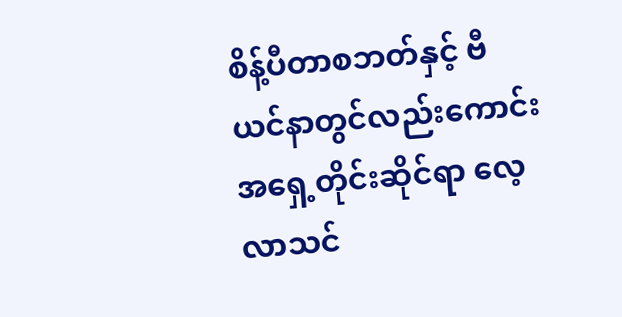စိန့်ပီတာစဘတ်နှင့် ဗီယင်နာတွင်လည်းကောင်း အရှေ့တိုင်းဆိုင်ရာ လေ့လာသင်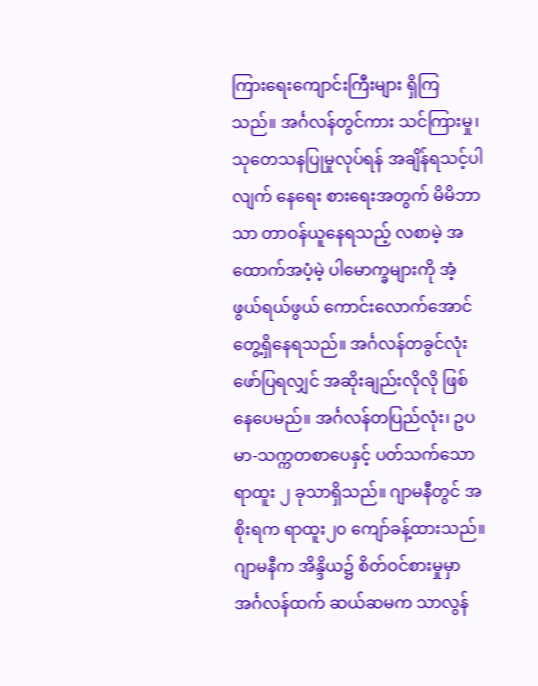ကြားရေးကျောင်းကြီးများ ရှိကြသည်။ အင်္ဂလန်တွင်ကား သင်ကြားမှု၊ သုတေသနပြုမှုလုပ်ရန် အချိန်ရသင့်ပါလျက် နေရေး စားရေးအတွက် မိမိဘာသာ တာဝန်ယူနေရသည့် လစာမဲ့ အထောက်အပံ့မဲ့ ပါမောက္ခများကို အံ့ဖွယ်ရယ်ဖွယ် ကောင်းလောက်အောင် တွေ့ရှိနေရသည်။ အင်္ဂလန်တခွင်လုံး ဖော်ပြရလျှင် အဆိုးချည်းလိုလို ဖြစ်နေပေမည်။ အင်္ဂလန်တပြည်လုံး၊ ဥပမာ-သက္ကတစာပေနှင့် ပတ်သက်သော ရာထူး ၂ ခုသာရှိသည်။ ဂျာမနီတွင် အစိုးရက ရာထူး၂၀ ကျော်ခန့်ထားသည်။ ဂျာမနီက အိန္ဒိယ၌ စိတ်ဝင်စားမှုမှာ အင်္ဂလန်ထက် ဆယ်ဆမက သာလွန်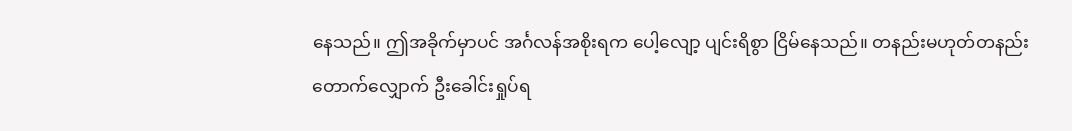နေသည်။ ဤအခိုက်မှာပင် အင်္ဂလန်အစိုးရက ပေါ့လျော့ ပျင်းရိစွာ ငြိမ်နေသည်။ တနည်းမဟုတ်တနည်း တောက်လျှောက် ဦးခေါင်းရှုပ်ရ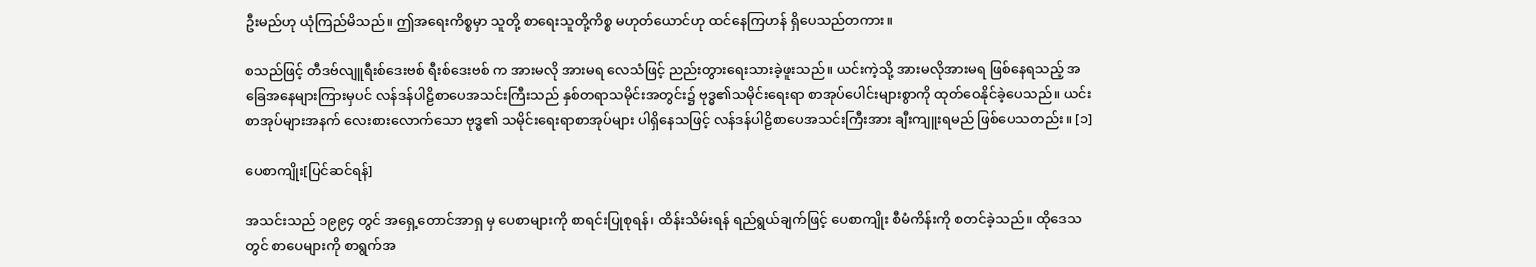ဦးမည်ဟု ယုံကြည်မိသည်။ ဤအရေးကိစ္စမှာ သူတို့ စာရေးသူတို့ကိစ္စ မဟုတ်ယောင်ဟု ထင်နေကြဟန် ရှိပေသည်တကား။

စသည်ဖြင့် တီဒဗ်လျူရီးစ်ဒေးဗစ် ရီးစ်ဒေးဗစ် က အားမလို အားမရ လေသံဖြင့် ညည်းတွားရေးသားခဲ့ဖူးသည်။ ယင်းကဲ့သို့ အားမလိုအားမရ ဖြစ်နေရသည့် အခြေအနေများကြားမှပင် လန်ဒန်ပါဠိစာပေအသင်းကြီးသည် နှစ်တရာသမိုင်းအတွင်း၌ ဗုဒ္ဓ၏သမိုင်းရေးရာ စာအုပ်ပေါင်းများစွာကို ထုတ်ဝေနိုင်ခဲ့ပေသည်။ ယင်းစာအုပ်များအနက် လေးစားလောက်သော ဗုဒ္ဓ၏ သမိုင်းရေးရာစာအုပ်များ ပါရှိနေသဖြင့် လန်ဒန်ပါဠိစာပေအသင်းကြီးအား ချီးကျူးရမည် ဖြစ်ပေသတည်း။ [၁]

ပေစာကျိုး[ပြင်ဆင်ရန်]

အသင်းသည် ၁၉၉၄ တွင် အရှေ့တောင်အာရှ မှ ပေစာများကို စာရင်းပြုစုရန်၊ ထိန်းသိမ်းရန် ရည်ရွယ်ချက်ဖြင့် ပေစာကျိုး စီမံကိန်းကို စတင်ခဲ့သည်။ ထိုဒေသတွင် စာပေများကို စာရွက်အ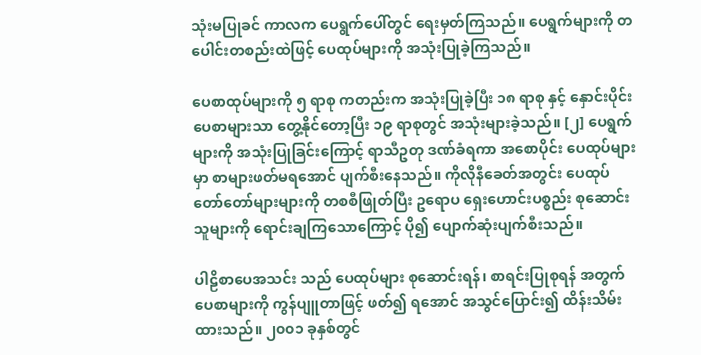သုံးမပြုခင် ကာလက ပေရွက်ပေါ်တွင် ရေးမှတ်ကြသည်။ ပေရွက်များကို တပေါင်းတစည်းထဲဖြင့် ပေထုပ်များကို အသုံးပြုခဲ့ကြသည်။

ပေစာထုပ်များကို ၅ ရာစု ကတည်းက အသုံးပြုခဲ့ပြီး ၁၈ ရာစု နှင့် နှောင်းပိုင်း ပေစာများသာ တွေ့နိုင်တော့ပြီး ၁၉ ရာစုတွင် အသုံးများခဲ့သည်။ [၂] ပေရွက်များကို အသုံးပြုခြင်းကြောင့် ရာသီဥတု ဒဏ်ခံရကာ အစောပိုင်း ပေထုပ်များမှာ စာများဖတ်မရအောင် ပျက်စီးနေသည်။ ကိုလိုနီခေတ်အတွင်း ပေထုပ်တော်တော်များများကို တစစီဖြုတ်ပြီး ဥရောပ ရှေးဟောင်းပစ္စည်း စုဆောင်းသူများကို ရောင်းချကြသောကြောင့် ပို၍ ပျောက်ဆုံးပျက်စီးသည်။

ပါဠိစာပေအသင်း သည် ပေထုပ်များ စုဆောင်းရန်၊ စာရင်းပြုစုရန် အတွက် ပေစာများကို ကွန်ပျူတာဖြင့် ဖတ်၍ ရအောင် အသွင်ပြောင်း၍ ထိန်းသိမ်းထားသည်။ ၂၀၀၁ ခုနှစ်တွင်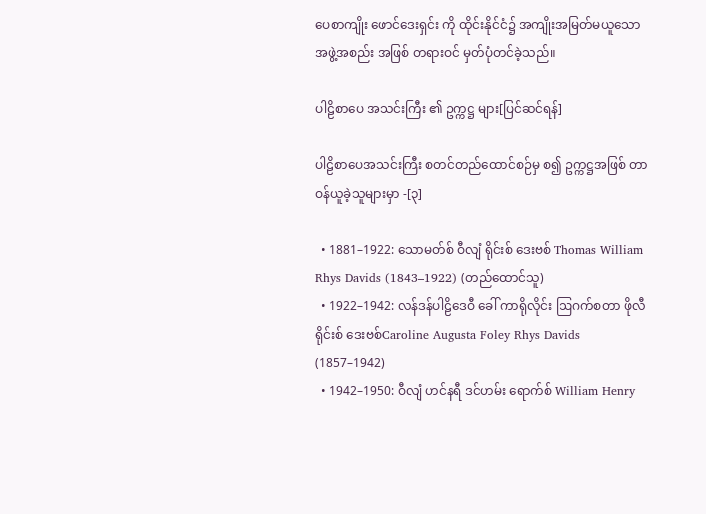ပေစာကျိုး ဖောင်ဒေးရှင်း ကို ထိုင်းနိုင်ငံ၌ အကျိုးအမြတ်မယူသော အဖွဲ့အစည်း အဖြစ် တရားဝင် မှတ်ပုံတင်ခဲ့သည်။

ပါဠိစာပေ အသင်းကြီး ၏ ဥက္ကဋ္ဌ များ[ပြင်ဆင်ရန်]

ပါဠိစာပေအသင်းကြီး စတင်တည်ထောင်စဉ်မှ စ၍ ဥက္ကဋ္ဌအဖြစ် တာဝန်ယူခဲ့သူများမှာ -[၃]

  • 1881–1922: သောမတ်စ် ဝီလျံ ရိုင်းစ် ဒေးဗစ် Thomas William Rhys Davids (1843–1922) (တည်ထောင်သူ)
  • 1922–1942: လန်ဒန်ပါဠိဒေဝီ ခေါ် ကာရိုလိုင်း ဩဂက်စတာ ဖိုလီ ရိုင်းစ် ဒေးဗစ်Caroline Augusta Foley Rhys Davids (1857–1942)
  • 1942–1950: ဝီလျံ ဟင်နရီ ဒင်ဟမ်း ရောက်စ် William Henry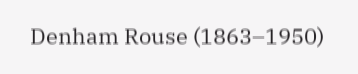Denham Rouse (1863–1950)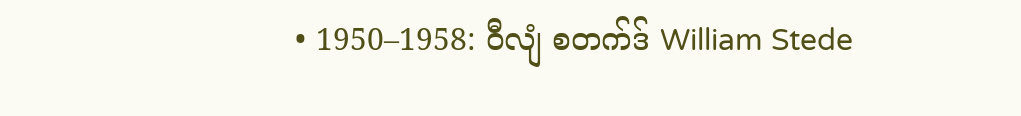• 1950–1958: ဝီလျံ စတက်ဒ် William Stede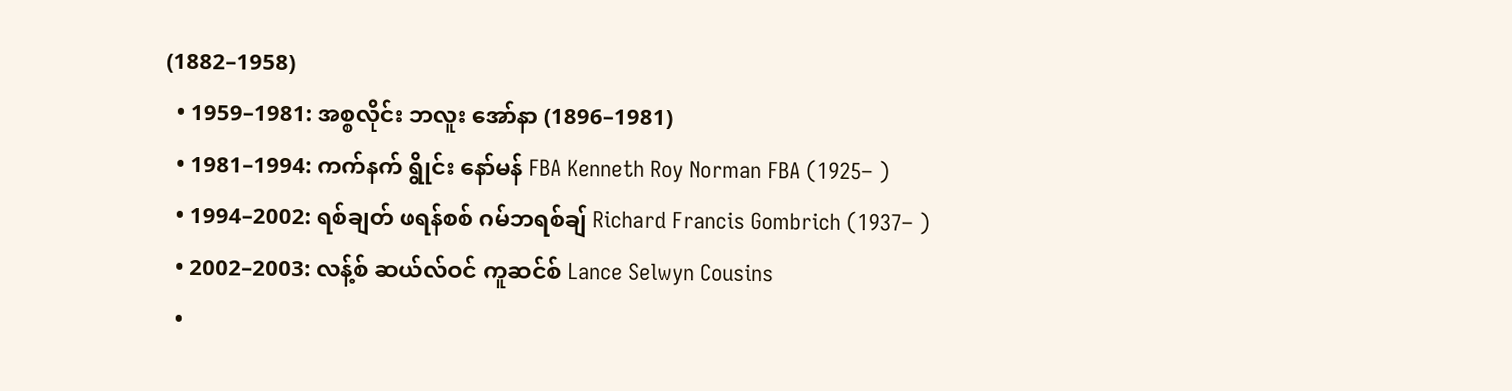(1882–1958)
  • 1959–1981: အစ္စလိုင်း ဘလူး အော်နာ (1896–1981)
  • 1981–1994: ကက်နက် ရွိုင်း နော်မန် FBA Kenneth Roy Norman FBA (1925– )
  • 1994–2002: ရစ်ချတ် ဖရန်စစ် ဂမ်ဘရစ်ချ် Richard Francis Gombrich (1937– )
  • 2002–2003: လန့်စ် ဆယ်လ်ဝင် ကူဆင်စ် Lance Selwyn Cousins
  •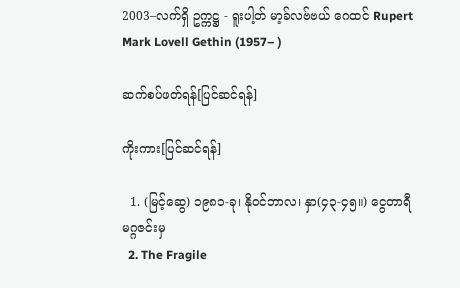2003–လက်ရှိ ဥက္ကဋ္ဌ - ရူးပါ့တ် မာ့ခ်လဗ်ဗယ် ဂေထင် Rupert Mark Lovell Gethin (1957– )

ဆက်စပ်ဖတ်ရန်[ပြင်ဆင်ရန်]

ကိုးကား[ပြင်ဆင်ရန်]

  1. (မြင့်ဆွေ) ၁၉၈၁-ခု၊ နိုဝင်ဘာလ၊ နှာ(၄၃-၄၅။) ငွေတာရီမဂ္ဂဇင်းမှ
  2. The Fragile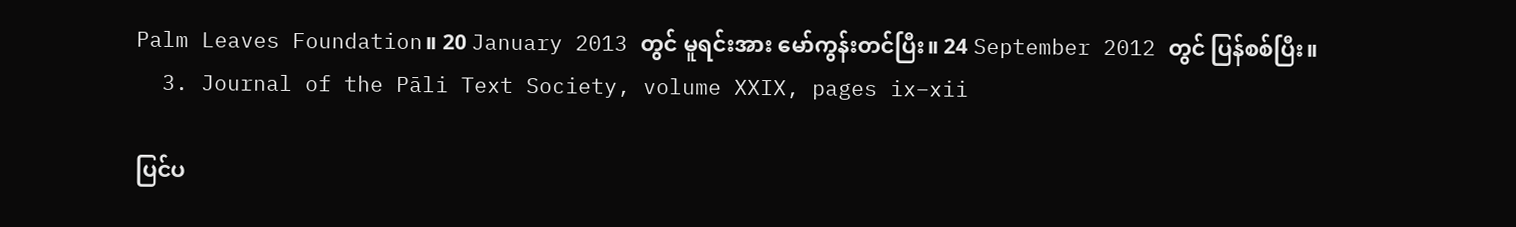Palm Leaves Foundation။ 20 January 2013 တွင် မူရင်းအား မော်ကွန်းတင်ပြီး။ 24 September 2012 တွင် ပြန်စစ်ပြီး။
  3. Journal of the Pāli Text Society, volume XXIX, pages ix–xii

ပြင်ပ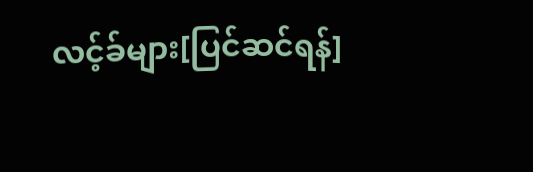လင့်ခ်များ[ပြင်ဆင်ရန်]